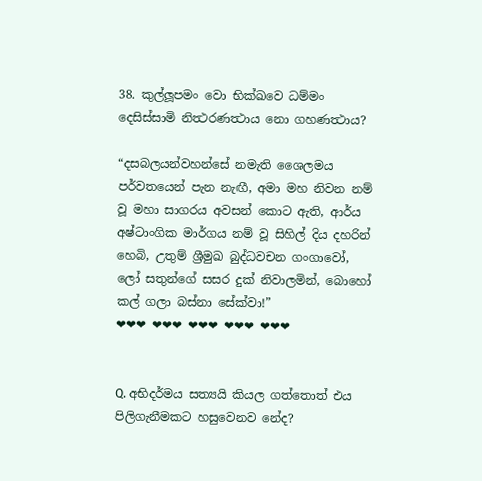38. කුල්ලූපමං වො භික්‍ඛවෙ ධම්මං දෙසිස්සාමි නිත්‍ථරණත්‍ථාය නො ගහණත්‍ථාය?

“දසබලයන්වහන්සේ නමැති ශෛලමය පර්වතයෙන් පැන නැඟී, අමා මහ නිවන නම් වූ මහා සාගරය අවසන් කොට ඇති, ආර්ය අෂ්ටාංගික මාර්ගය නම් වූ සිහිල් දිය දහරින් හෙබි, උතුම් ශ්‍රීමුඛ බුද්ධවචන ගංගාවෝ, ලෝ සතුන්ගේ සසර දුක් නිවාලමින්, බොහෝ කල් ගලා බස්නා සේක්වා!”
❤❤❤ ❤❤❤ ❤❤❤ ❤❤❤ ❤❤❤


Q. අභිදර්මය සත්‍යයි කියල ගත්තොත් එය පිලිගැනීමකට හසුවෙනව නේද?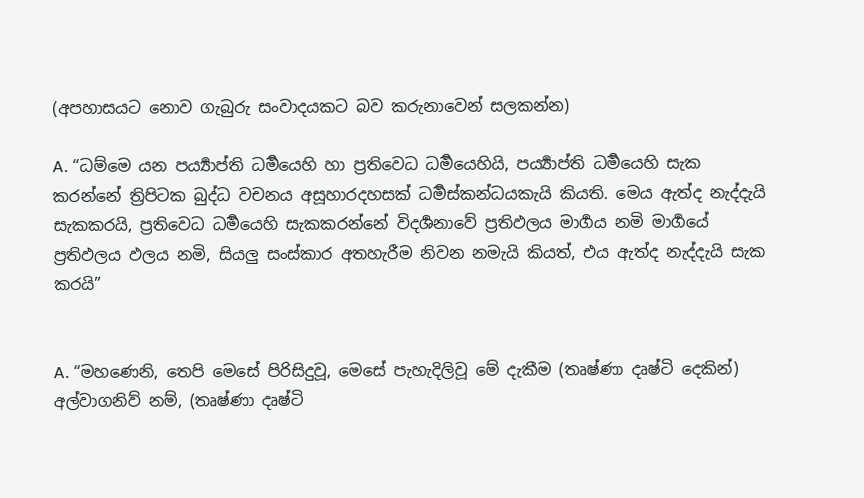(අපහාසයට නොව ගැබුරු සංවාදයකට බව කරුනාවෙන් සලකන්න)

A. “ධම්මෙ යන පර්‍ය්‍යාප්ති ධර්‍මයෙහි හා ප්‍රතිවෙධ ධර්‍මයෙහියි, පර්‍ය්‍යාප්ති ධර්‍මයෙහි සැක කරන්නේ ත්‍රිපිටක බුද්ධ වචනය අසූහාරදහසක් ධර්‍මස්කන්ධයකැයි කියති. මෙය ඇත්ද නැද්දැයි සැකකරයි, ප්‍රතිවෙධ ධර්‍මයෙහි සැකකරන්නේ විදර්‍ශනාවේ ප්‍රතිඵලය මාර්‍ගය නමි මාර්‍ගයේ ප්‍රතිඵලය ඵලය නමි, සියලු සංස්කාර අතහැරීම නිවන නමැයි කියත්, එය ඇත්ද නැද්දැයි සැක කරයි”


A. “මහණෙනි, තෙපි මෙසේ පිරිසිදුවූ, මෙසේ පැහැදිලිවූ මේ දැකීම (තෘෂ්ණා දෘෂ්ටි දෙකින්) අල්වාගනිව් නම්, (තෘෂ්ණා දෘෂ්ටි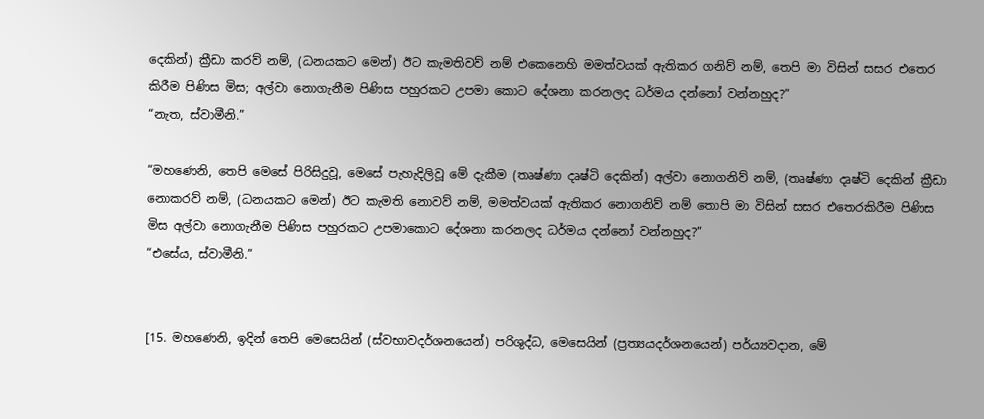දෙකින්) ක්‍රීඩා කරව් නම්, (ධනයකට මෙන්) ඊට කැමතිවව් නම් එකෙනෙහි මමත්වයක් ඇතිකර ගනිව් නම්, තෙපි මා විසින් සසර එතෙර කිරීම පිණිස මිස; අල්වා නොගැනීම පිණිස පහුරකට උපමා කොට දේශනා කරනලද ධර්මය දන්නෝ වන්නහුද?”
“නැත, ස්වාමීනි.”

“මහණෙනි, තෙපි මෙසේ පිරිසිදුවූ, මෙසේ පැහැදිලිවූ මේ දැකීම (තෘෂ්ණා දෘෂ්ටි දෙකින්) අල්වා නොගනිව් නම්, (තෘෂ්ණා දෘෂ්ටි දෙකින් ක්‍රීඩා නොකරව් නම්, (ධනයකට මෙන්) ඊට කැමති නොවව් නම්, මමත්වයක් ඇතිකර නොගනිව් නම් තොපි මා විසින් සසර එතෙරකිරීම පිණිස මිස අල්වා නොගැනීම පිණිස පහුරකට උපමාකොට දේශනා කරනලද ධර්මය දන්නෝ වන්නහුද?”
“එසේය, ස්වාමීනි.”


[15. මහණෙනි, ඉදින් තෙපි මෙසෙයින් (ස්වභාවදර්ශනයෙන්) පරිශුද්ධ, මෙසෙයින් (ප්‍රත්‍යයදර්ශනයෙන්) පර්ය්‍යවදාන, මේ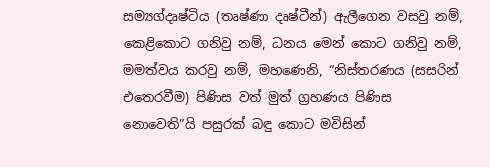සම්‍යග්දෘෂ්ටිය (තෘෂ්ණා දෘෂ්ටීන්) ඇලීගෙන වසවු නම්, කෙළිකොට ගනිවු නම්, ධනය මෙන් කොට ගනිවු නම්, මමත්වය කරවු නම්, මහණෙනි, “නිස්තරණය (සසරින් එතෙරවීම) පිණිස වත් මුත් ග්‍රහණය පිණිස නොවෙති”යි පසුරක් බඳු කොට මවිසින්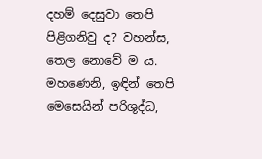දහම් දෙසුවා තෙපි පිළිගනිවු ද? වහන්ස, තෙල නොවේ ම ය. මහණෙනි, ඉඳින් තෙපි මෙසෙයින් පරිශුද්ධ,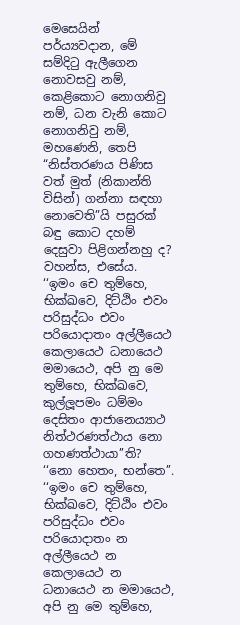මෙසෙයින් පර්ය්‍යවදාන, මේ සම්දිටු ඇලීගෙන නොවසවු නම්, කෙළිකොට නොගනිවු නම්, ධන වැනි කොට නොගනිවු නම්, මහණෙනි, තෙපි “නිස්තරණය පිණිස වත් මුත් (නිකාන්ති විසින්) ගන්නා සඳහා නොවෙති”යි පසුරක් බඳු කොට දහම් දෙසුවා පිළිගන්නහු ද? වහන්ස, එසේය.
‘‘ඉමං චෙ තුම්හෙ, භික්ඛවෙ, දිට්ඨිං එවං පරිසුද්ධං එවං පරියොදාතං අල්ලීයෙථ කෙලායෙථ ධනායෙථ මමායෙථ, අපි නු මෙ තුම්හෙ, භික්ඛවෙ, කුල්ලූපමං ධම්මං දෙසිතං ආජානෙය්‍යාථ නිත්ථරණත්ථාය නො ගහණත්ථායා’’ති?
‘‘නො හෙතං, භන්තෙ’’.
‘‘ඉමං චෙ තුම්හෙ, භික්ඛවෙ, දිට්ඨිං එවං පරිසුද්ධං එවං පරියොදාතං න අල්ලීයෙථ න කෙලායෙථ න ධනායෙථ න මමායෙථ, අපි නු මෙ තුම්හෙ,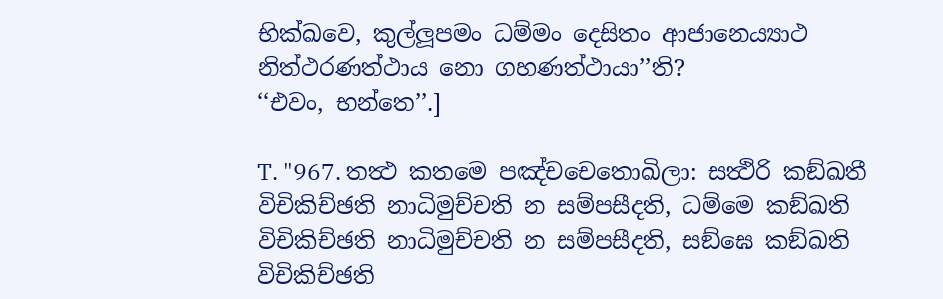භික්ඛවෙ, කුල්ලූපමං ධම්මං දෙසිතං ආජානෙය්‍යාථ නිත්ථරණත්ථාය නො ගහණත්ථායා’’ති?
‘‘එවං, භන්තෙ’’.]

T. "967. තත්‍ථ කතමෙ පඤ්චචෙතොඛිලා: සත්‍ථිරි කඞ්ඛතී විචිකිච්ඡති නාධිමුච්චති න සම්පසීදති, ධම්මෙ කඞ්ඛති විචිකිච්ඡති නාධිමුච්චති න සම්පසීදති, සඞ්ඝෙ කඞ්ඛති විචිකිච්ඡති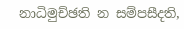නාධිමුච්ඡති න සම්පසීදති,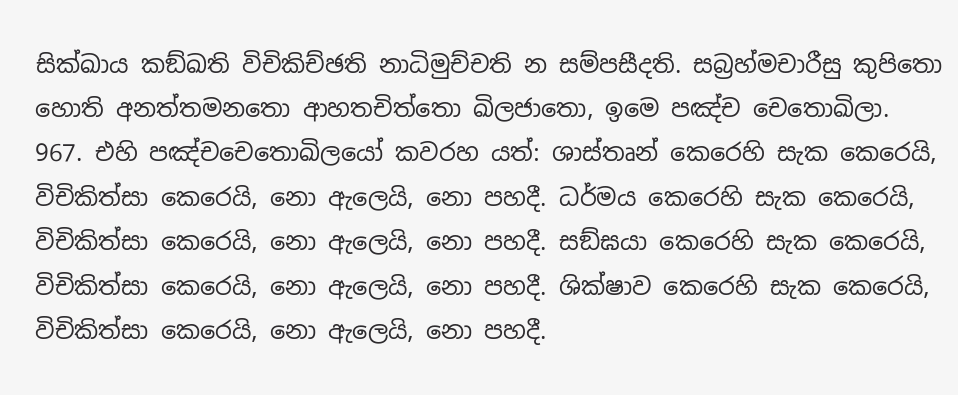සික්ඛාය කඞ්ඛති විචිකිච්ඡති නාධිමුච්චති න සම්පසීදති. සබ්‍රහ්මචාරීසු කුපිතො හොති අනත්තමනතො ආහතචිත්තො ඛිලජාතො, ඉමෙ පඤ්ච චෙතොඛිලා.
967. එහි පඤ්චචෙතොඛිලයෝ කවරහ යත්: ශාස්තෘන් කෙරෙහි සැක කෙරෙයි, විචිකිත්සා කෙරෙයි, නො ඇලෙයි, නො පහදී. ධර්මය කෙරෙහි සැක කෙරෙයි, විචිකිත්සා කෙරෙයි, නො ඇලෙයි, නො පහදී. සඞ්ඝයා කෙරෙහි සැක කෙරෙයි, විචිකිත්සා කෙරෙයි, නො ඇලෙයි, නො පහදී. ශික්ෂාව කෙරෙහි සැක කෙරෙයි, විචිකිත්සා කෙරෙයි, නො ඇලෙයි, නො පහදී.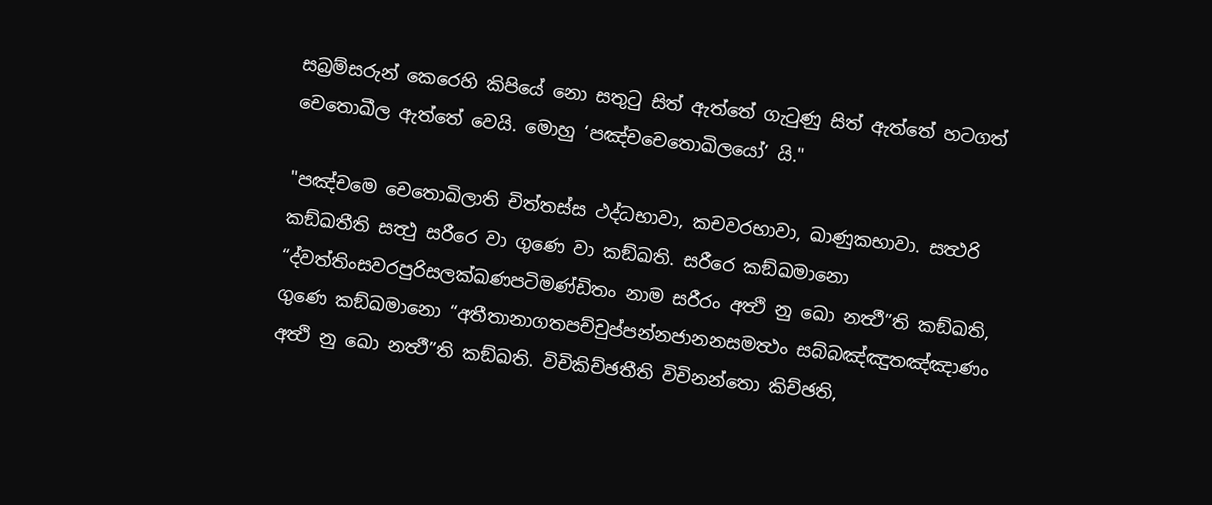සබ්‍රම්සරුන් කෙරෙහි කිපියේ නො සතුටු සිත් ඇත්තේ ගැටුණු සිත් ඇත්තේ හටගත් චෙතොඛීල ඇත්තේ වෙයි. මොහු ‘පඤ්චචෙතොඛිලයෝ’ යි."

"පඤ්චමෙ චෙතොඛිලාති චිත්තස්ස ථද්ධභාවා, කචවරභාවා, ඛාණුකභාවා. සත්‍ථරි කඞ්ඛතීති සත්‍ථු සරීරෙ වා ගුණෙ වා කඞ්ඛති. සරීරෙ කඞ්ඛමානො “ද්වත්තිංසවරපුරිසලක්ඛණපටිමණ්ඩිතං නාම සරීරං අත්‍ථි නු ඛො නත්‍ථී”ති කඞ්ඛති, ගුණෙ කඞ්ඛමානො “අතීතානාගතපච්චුප්පන්නජානනසමත්‍ථං සබ්බඤ්ඤුතඤ්ඤාණං අත්‍ථි නු ඛො නත්‍ථී”ති කඞ්ඛති. විචිකිච්ඡතීති විචිනන්තො කිච්ඡති,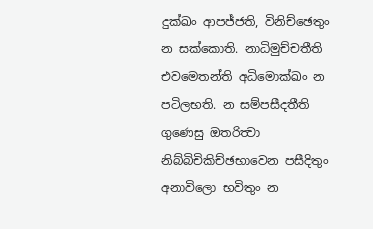දුක්ඛං ආපජ්ජති, විනිච්ඡෙතුං න සක්කොති. නාධිමුච්චතීති එවමෙතන්ති අධිමොක්ඛං න පටිලභති. න සම්පසීදතීති ගුණෙසු ඔතරිත්‍වා නිබ්බිචිකිච්ඡභාවෙන පසීදිතුං අනාවිලො භවිතුං න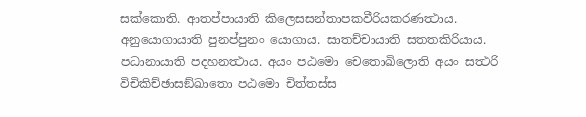සක්කොති. ආතප්පායාති කිලෙසසන්තාපකවීරියකරණත්‍ථාය. අනුයොගායාති පුනප්පුනං යොගාය. සාතච්චායාති සතතකිරියාය. පධානායාති පදහනත්‍ථාය. අයං පඨමො චෙතොඛිලොති අයං සත්‍ථරි විචිකිච්ඡාසඞ්ඛාතො පඨමො චිත්තස්ස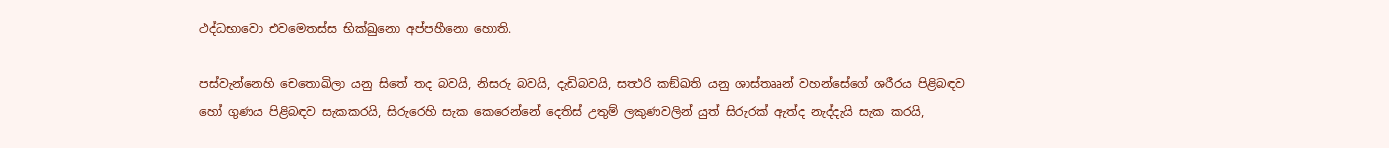ථද්ධභාවො එවමෙතස්ස භික්ඛුනො අප්පහීනො හොති.

පස්වැන්නෙහි චෙතොඛිලා යනු සිතේ තද බවයි, නිසරු බවයි, දැඩිබවයි, සත්‍ථරි කඞ්ඛති යනු ශාස්තෲන් වහන්සේගේ ශරීරය පිළිබඳව හෝ ගුණය පිළිබඳව සැකකරයි, සිරුරෙහි සැක කෙරෙන්නේ දෙතිස් උතුම් ලකුණවලින් යුත් සිරුරක් ඇත්ද නැද්දැයි සැක කරයි,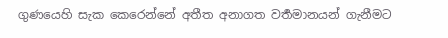ගුණයෙහි සැක කෙරෙන්නේ අතීත අනාගත වර්‍තමානයන් ගැනීමට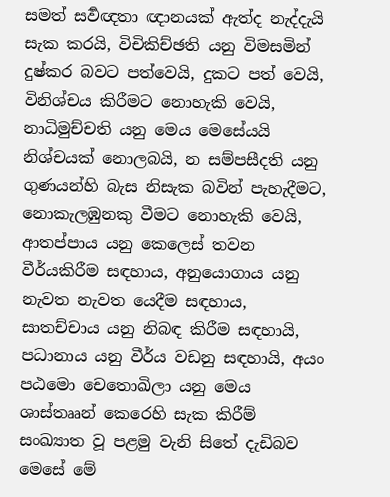සමත් සර්‍වඥතා ඥානයක් ඇත්ද නැද්දැයි සැක කරයි, විචිකිච්ඡති යනු විමසමින් දුෂ්කර බවට පත්වෙයි, දුකට පත් වෙයි, විනිශ්චය කිරීමට නොහැකි වෙයි, නාධිමුච්චති යනු මෙය මෙසේයයි නිශ්චයක් නොලබයි, න සම්පසීදති යනු ගුණයන්හි බැස නිසැක බවින් පැහැදීමට, නොකැලඹුනකු වීමට නොහැකි වෙයි, ආතප්පාය යනු කෙලෙස් තවන වීර්යකිරීම සඳහාය, අනුයොගාය යනු නැවත නැවත යෙදීම සඳහාය, සාතච්චාය යනු නිබඳ කිරීම සඳහායි, පධානාය යනු වීර්ය වඩනු සඳහායි, අයං පඨමො චෙතොඛිලා යනු මෙය ශාස්තෲන් කෙරෙහි සැක කිරීම් සංඛ්‍යාත වූ පළමු වැනි සිතේ දැඩිබව මෙසේ මේ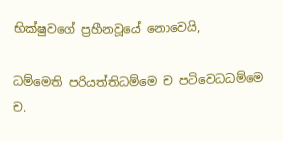භික්ෂුවගේ ප්‍රහීනවූයේ නොවෙයි,

ධම්මෙති පරියත්තිධම්මෙ ච පටිවෙධධම්මෙ ච.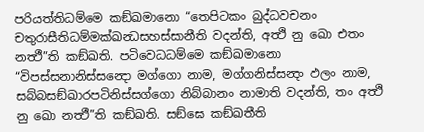පරියත්තිධම්මෙ කඞ්ඛමානො “තෙපිටකං බුද්ධවචනං චතුරාසීතිධම්මක්ඛන්‍ධසහස්සානීති වදන්ති, අත්‍ථි නු ඛො එතං නත්‍ථී”ති කඞ්ඛති. පටිවෙධධම්මෙ කඞ්ඛමානො “විපස්සනානිස්සන්‍දො මග්ගො නාම, මග්ගනිස්සන්‍දං ඵලං නාම, සබ්බසඞ්ඛාරපටිනිස්සග්ගො නිබ්බානං නාමාති වදන්ති, තං අත්‍ථි නු ඛො නත්‍ථී”ති කඞ්ඛති. සඞ්ඝෙ කඞ්ඛතීති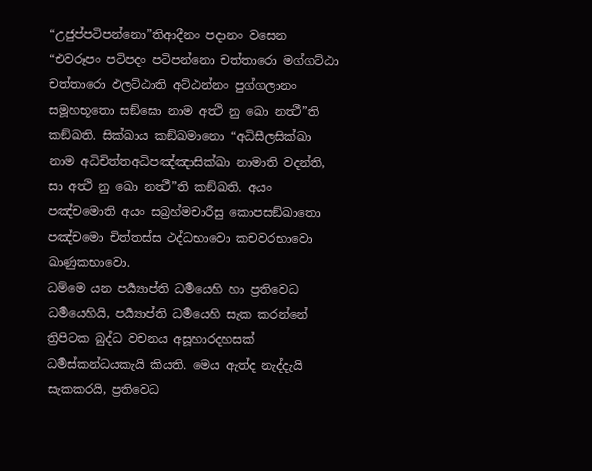“උජුප්පටිපන්නො”තිආදීනං පදානං වසෙන “එවරූපං පටිපදං පටිපන්නො චත්තාරො මග්ගට්ඨා චත්තාරො ඵලට්ඨාති අට්ඨන්නං පුග්ගලානං සමූහභූතො සඞ්ඝො නාම අත්‍ථි නු ඛො නත්‍ථී”ති කඞ්ඛති. සික්ඛාය කඞ්ඛමානො “අධිසීලසික්ඛා නාම අධිචිත්තඅධිපඤ්ඤාසික්ඛා නාමාති වදන්ති, සා අත්‍ථි නු ඛො නත්‍ථී”ති කඞ්ඛති. අයං පඤ්චමොති අයං සබ්‍රහ්මචාරීසු කොපසඞ්ඛාතො පඤ්චමො චිත්තස්ස ථද්ධභාවො කචවරභාවො ඛාණුකභාවො.
ධම්මෙ යන පර්‍ය්‍යාප්ති ධර්‍මයෙහි හා ප්‍රතිවෙධ ධර්‍මයෙහියි, පර්‍ය්‍යාප්ති ධර්‍මයෙහි සැක කරන්නේ ත්‍රිපිටක බුද්ධ වචනය අසූහාරදහසක් ධර්‍මස්කන්ධයකැයි කියති. මෙය ඇත්ද නැද්දැයි සැකකරයි, ප්‍රතිවෙධ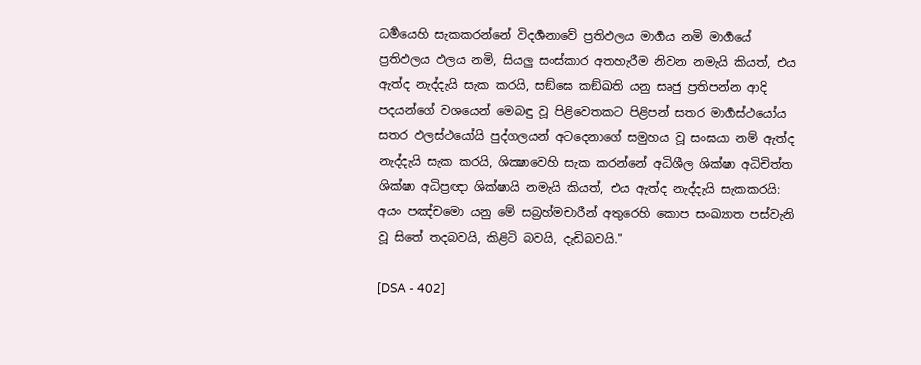ධර්‍මයෙහි සැකකරන්නේ විදර්‍ශනාවේ ප්‍රතිඵලය මාර්‍ගය නමි මාර්‍ගයේ ප්‍රතිඵලය ඵලය නමි, සියලු සංස්කාර අතහැරීම නිවන නමැයි කියත්, එය ඇත්ද නැද්දැයි සැක කරයි, සඞ්ඝෙ කඞ්ඛති යනු සෘජු ප්‍රතිපන්න ආදි පදයන්ගේ වශයෙන් මෙබඳු වූ පිළිවෙතකට පිළිපන් සතර මාර්‍ගස්ථයෝය සතර ඵලස්ථයෝයි පුද්ගලයන් අටදෙනාගේ සමුහය වූ සංඝයා නම් ඇත්ද නැද්දැයි සැක කරයි, ශික්‍ෂාවෙහි සැක කරන්නේ අධිශීල ශික්ෂා අධිචිත්ත ශික්ෂා අධිප්‍රඥා ශික්ෂායි නමැයි කියත්, එය ඇත්ද නැද්දැයි සැකකරයි: අයං පඤ්චමො යනු මේ සබ්‍රහ්මචාරීන් අතුරෙහි කොප සංඛ්‍යාත පස්වැනි වූ සිතේ තදබවයි, කිළිටි බවයි, දැඩිබවයි."

[DSA - 402]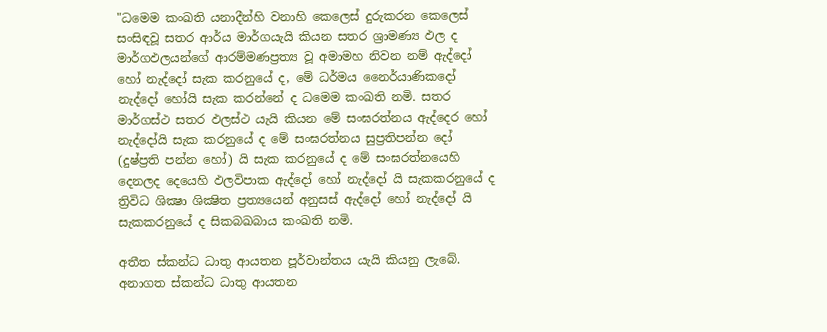"ධමෙම කංඛති යනාදීන්හි වනාහි කෙලෙස්‌ දුරුකරන කෙලෙස්‌ සංසිඳවූ සතර ආර්ය මාර්ගයැයි කියන සතර ශ්‍රාමණ්‍ය ඵල ද මාර්ගඵලයන්ගේ ආරම්මණප්‍රත්‍ය වූ අමාමහ නිවන නම්‌ ඇද්දෝ හෝ නැද්දෝ සැක කරනුයේ ද, මේ ධර්මය නෛර්යාණිකදෝ නැද්දෝ හෝයි සැක කරන්නේ ද ධමෙම කංඛති නමි. සතර මාර්ගස්ථ සතර ඵලස්ථ යැයි කියන මේ සංඝරත්නය ඇද්දෙර හෝ නැද්දෝයි සැක කරනුයේ ද මේ සංඝරත්නය සුප්‍රතිපන්න දෝ (දුෂ්ප්‍රති පන්න හෝ) යි සැක කරනුයේ ද මේ සංඝරත්නයෙහි දෙනලද දෙයෙහි ඵලවිපාක ඇද්දෝ හෝ නැද්දෝ යි සැකකරනුයේ ද ත්‍රිවිධ ශික්‍ෂා ශික්‍ෂිත ප්‍රත්‍යයෙන්‌ අනුසස්‌ ඇද්දෝ හෝ නැද්දෝ යි සැකකරනුයේ ද සිකබඛබාය කංඛති නමි.

අතීත ස්කන්ධ ධාතු ආයතන පූර්වාන්තය යැයි කියනු ලැබේ. අනාගත ස්කන්ධ ධාතු ආයතන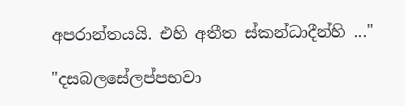අපරාන්තයයි. එහි අතීත ස්කන්ධාදීන්හි ..."

"දසබලසේලප්පභවා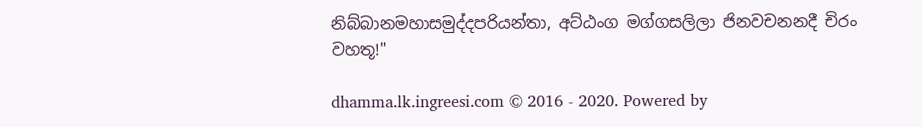නිබ්බානමහාසමුද්දපරියන්තා, අට්ඨංග මග්ගසලිලා ජිනවචනනදී චිරං වහතූ!"

dhamma.lk.ingreesi.com © 2016 - 2020. Powered by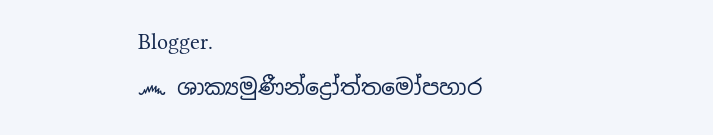Blogger.
෴ ශාක්‍යමුණීන්ද්‍රෝත්තමෝපහාර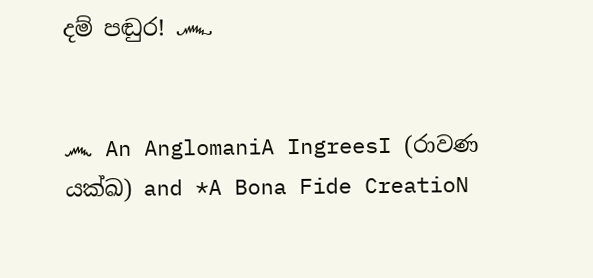දම් පඬුර! ෴


෴ An AnglomaniA IngreesI (රාවණ යක්ඛ) and *A Bona Fide CreatioN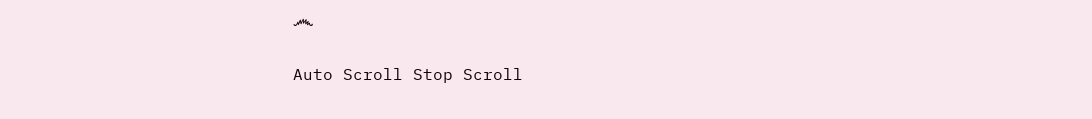෴

Auto Scroll Stop Scroll